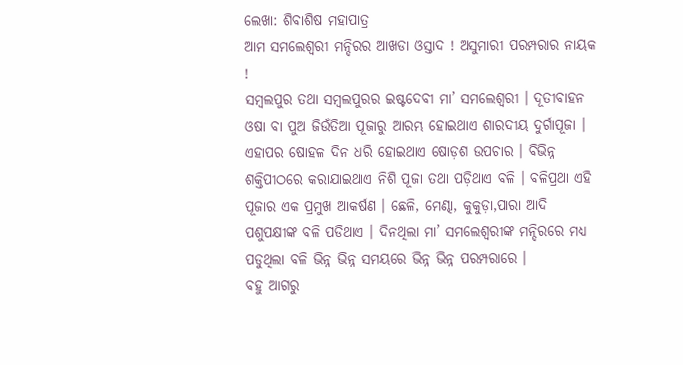ଲେଖା: ଶିବାଶିଷ ମହାପାତ୍ର
ଆମ ସମଲେଶ୍ଵରୀ ମନ୍ଦିରର ଆଖଡା ଓସ୍ତାଦ ! ଅସୁମାରୀ ପରମ୍ପରାର ନାୟକ !
ସମ୍ବଲପୁର ତଥା ସମ୍ବଲପୁରର ଇଷ୍ଟଦେବୀ ମା’ ସମଲେଶ୍ଵରୀ । ଦୂତୀବାହନ ଓଷା ବା ପୁଅ ଜିଉଁତିଆ ପୂଜାରୁ ଆରମ୍ଭ ହୋଇଥାଏ ଶାରଦୀୟ ଦୁର୍ଗାପୂଜା । ଏହାପର ଷୋହଳ ଦିନ ଧରି ହୋଇଥାଏ ଷୋଡ଼ଶ ଉପଚାର । ବିଭିନ୍ନ ଶକ୍ତିପୀଠରେ କରାଯାଇଥାଏ ନିଶି ପୂଜା ତଥା ପଡ଼ିଥାଏ ବଳି । ବଳିପ୍ରଥା ଏହି ପୂଜାର ଏକ ପ୍ରମୁଖ ଆକର୍ଷଣ । ଛେଳି, ମେଣ୍ଢା, କୁକୁଡ଼ା,ପାରା ଆଦି ପଶୁପକ୍ଷୀଙ୍କ ବଳି ପଡିଥାଏ । ଦିନଥିଲା ମା’ ସମଲେଶ୍ଵରୀଙ୍କ ମନ୍ଦିରରେ ମଧ୍ୟ ପଡୁଥିଲା ବଳି ଭିନ୍ନ ଭିନ୍ନ ସମୟରେ ଭିନ୍ନ ଭିନ୍ନ ପରମ୍ପରାରେ ।
ବହୁ ଆଗରୁ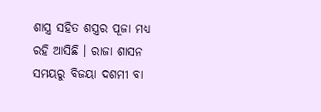ଶାସ୍ତ୍ର ସହିତ ଶସ୍ତ୍ରର ପୂଜା ମଧ୍ୟ ରହି ଆସିଛି । ରାଜା ଶାସନ ସମୟରୁ ବିଜୟା ଦଶମୀ ବା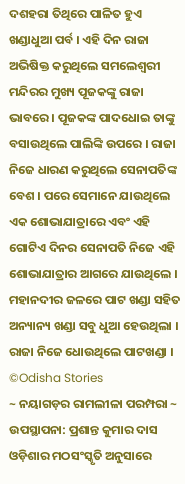ଦଶହରା ତିଥିରେ ପାଳିତ ହୁଏ ଖଣ୍ଡାଧୁଆ ପର୍ବ । ଏହି ଦିନ ରାଜା ଅଭିଷିକ୍ତ କରୁଥିଲେ ସମଲେଶ୍ଵରୀ ମନ୍ଦିରର ମୁଖ୍ୟ ପୂଜକଙ୍କୁ ରାଜା ଭାବରେ । ପୂଜକଙ୍କ ପାଦଧୋଇ ତାଙ୍କୁ ବସାଉଥିଲେ ପାଲିଙ୍କି ଉପରେ । ରାଜା ନିଜେ ଧାରଣ କରୁଥିଲେ ସେନାପତିଙ୍କ ବେଶ । ପରେ ସେମାନେ ଯାଉଥିଲେ ଏକ ଶୋଭାଯାତ୍ରାରେ ଏବଂ ଏହି ଗୋଟିଏ ଦିନର ସେନାପତି ନିଜେ ଏହି ଶୋଭାଯାତ୍ରାର ଆଗରେ ଯାଉଥିଲେ । ମହାନଦୀର ଜଳରେ ପାଟ ଖଣ୍ଡା ସହିତ ଅନ୍ୟାନ୍ୟ ଖଣ୍ଡା ସବୁ ଧୁଆ ହେଉଥିଲା । ରାଜା ନିଜେ ଧୋଉଥିଲେ ପାଟଖଣ୍ଡା ।
©Odisha Stories
~ ନୟାଗଡ଼ର ରାମଲୀଳା ପରମ୍ପରା ~ ଉପସ୍ଥାପନା: ପ୍ରଶାନ୍ତ କୁମାର ଦାସ ଓଡ଼ିଶାର ମଠସଂସ୍କୃତି ଅନୁସାରେ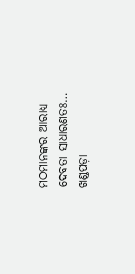ମଠମାନଙ୍କର ଆରାଧ୍ୟ ଦେବତା ସାଧାରଣତଃ…
ଖଣ୍ଡପଡ଼ା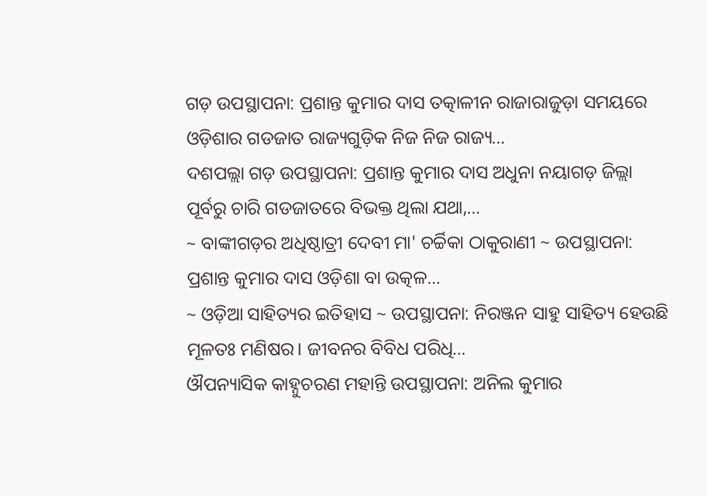ଗଡ଼ ଉପସ୍ଥାପନା: ପ୍ରଶାନ୍ତ କୁମାର ଦାସ ତତ୍କାଳୀନ ରାଜାରାଜୁଡ଼ା ସମୟରେ ଓଡ଼ିଶାର ଗଡଜାତ ରାଜ୍ୟଗୁଡ଼ିକ ନିଜ ନିଜ ରାଜ୍ୟ…
ଦଶପଲ୍ଲା ଗଡ଼ ଉପସ୍ଥାପନା: ପ୍ରଶାନ୍ତ କୁମାର ଦାସ ଅଧୁନା ନୟାଗଡ଼ ଜିଲ୍ଲା ପୂର୍ବରୁ ଚାରି ଗଡଜାତରେ ବିଭକ୍ତ ଥିଲା ଯଥା,…
~ ବାଙ୍କୀଗଡ଼ର ଅଧିଷ୍ଠାତ୍ରୀ ଦେବୀ ମା' ଚର୍ଚ୍ଚିକା ଠାକୁରାଣୀ ~ ଉପସ୍ଥାପନା: ପ୍ରଶାନ୍ତ କୁମାର ଦାସ ଓଡ଼ିଶା ବା ଉତ୍କଳ…
~ ଓଡ଼ିଆ ସାହିତ୍ୟର ଇତିହାସ ~ ଉପସ୍ଥାପନା: ନିରଞ୍ଜନ ସାହୁ ସାହିତ୍ୟ ହେଉଛି ମୂଳତଃ ମଣିଷର। ଜୀବନର ବିବିଧ ପରିଧି…
ଔପନ୍ୟାସିକ କାହ୍ନୁଚରଣ ମହାନ୍ତି ଉପସ୍ଥାପନା: ଅନିଲ କୁମାର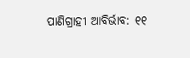ପାଣିଗ୍ରାହୀ ଆବିର୍ଭାବ: ୧୧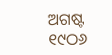ଅଗଷ୍ଟ ୧୯ଠ୬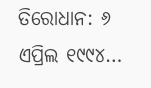ତିରୋଧାନ: ୬ ଏପ୍ରିଲ ୧୯୯୪…